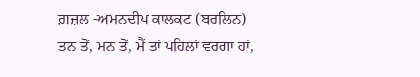ਗ਼ਜ਼ਲ -ਅਮਨਦੀਪ ਕਾਲਕਟ (ਬਰਲਿਨ)
ਤਨ ਤੋਂ, ਮਨ ਤੋਂ, ਮੈਂ ਤਾਂ ਪਹਿਲਾਂ ਵਰਗਾ ਹਾਂ,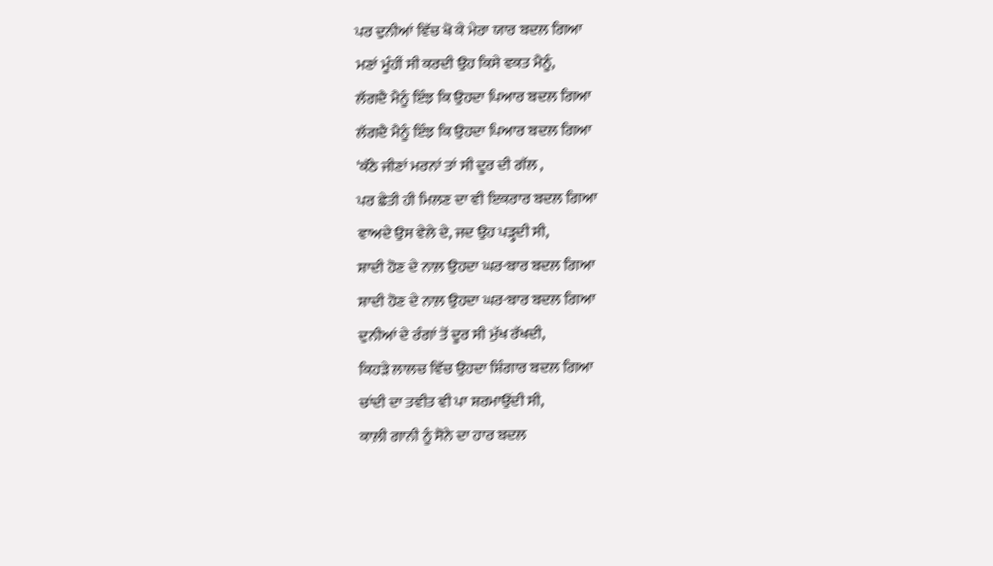ਪਰ ਦੁਨੀਆਂ ਵਿੱਚ ਖੋ ਕੇ ਮੇਰਾ ਯਾਰ ਬਦਲ ਗਿਆ
ਮਣਾਂ ਮੂੰਹੀਂ ਸੀ ਕਰਦੀ ਉਹ ਕਿਸੇ ਵਕਤ ਮੈਨੂੰ,
ਲੱਗਦੈ ਮੈਨੂੰ ਇੰਝ ਕਿ ਉਹਦਾ ਪਿਆਰ ਬਦਲ ਗਿਆ
ਲੱਗਦੈ ਮੈਨੂੰ ਇੰਝ ਕਿ ਉਹਦਾ ਪਿਆਰ ਬਦਲ ਗਿਆ
'ਕੱਠੇ ਜੀਣਾਂ ਮਰਨਾਂ ਤਾਂ ਸੀ ਦੂਰ ਦੀ ਗੱਲ ,
ਪਰ ਛੇਤੀ ਹੀ ਮਿਲਣ ਦਾ ਵੀ ਇਕਰਾਰ ਬਦਲ ਗਿਆ
ਵਾਅਦੇ ਉਸ ਵੇਲੇ ਦੇ, ਜਦ ਉਹ ਪੜ੍ਹਦੀ ਸੀ,
ਸ਼ਾਦੀ ਹੋਣ ਦੇ ਨਾਲ਼ ਉਹਦਾ ਘਰ-ਬਾਰ ਬਦਲ ਗਿਆ
ਸ਼ਾਦੀ ਹੋਣ ਦੇ ਨਾਲ਼ ਉਹਦਾ ਘਰ-ਬਾਰ ਬਦਲ ਗਿਆ
ਦੁਨੀਆਂ ਦੇ ਰੰਗਾਂ ਤੋਂ ਦੂਰ ਸੀ ਮੁੱਖ ਰੱਖਦੀ,
ਕਿਹੜੇ ਲਾਲਚ ਵਿੱਚ ਉਹਦਾ ਸ਼ਿੰਗਾਰ ਬਦਲ ਗਿਆ
ਚਾਂਦੀ ਦਾ ਤਵੀਤ ਵੀ ਪਾ ਸ਼ਰਮਾਉਂਦੀ ਸੀ,
ਕਾਲ਼ੀ ਗਾਨੀ ਨੂੰ ਸੋਨੇ ਦਾ ਹਾਰ ਬਦਲ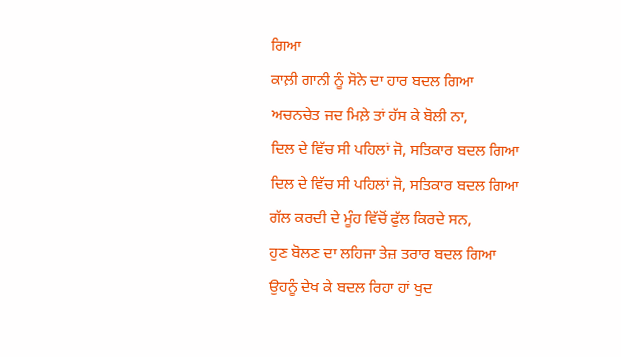ਗਿਆ
ਕਾਲ਼ੀ ਗਾਨੀ ਨੂੰ ਸੋਨੇ ਦਾ ਹਾਰ ਬਦਲ ਗਿਆ
ਅਚਨਚੇਤ ਜਦ ਮਿਲ਼ੇ ਤਾਂ ਹੱਸ ਕੇ ਬੋਲੀ ਨਾ,
ਦਿਲ ਦੇ ਵਿੱਚ ਸੀ ਪਹਿਲਾਂ ਜੋ, ਸਤਿਕਾਰ ਬਦਲ ਗਿਆ
ਦਿਲ ਦੇ ਵਿੱਚ ਸੀ ਪਹਿਲਾਂ ਜੋ, ਸਤਿਕਾਰ ਬਦਲ ਗਿਆ
ਗੱਲ ਕਰਦੀ ਦੇ ਮੂੰਹ ਵਿੱਚੋਂ ਫੁੱਲ ਕਿਰਦੇ ਸਨ,
ਹੁਣ ਬੋਲਣ ਦਾ ਲਹਿਜਾ ਤੇਜ਼ ਤਰਾਰ ਬਦਲ ਗਿਆ
ਉਹਨੂੰ ਦੇਖ ਕੇ ਬਦਲ ਰਿਹਾ ਹਾਂ ਖੁਦ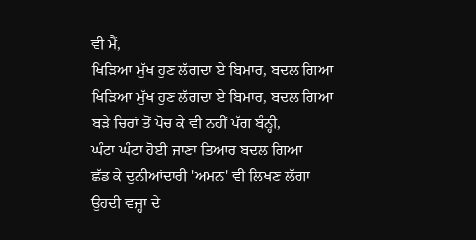ਵੀ ਮੈਂ,
ਖਿੜਿਆ ਮੁੱਖ ਹੁਣ ਲੱਗਦਾ ਏ ਬਿਮਾਰ, ਬਦਲ ਗਿਆ
ਖਿੜਿਆ ਮੁੱਖ ਹੁਣ ਲੱਗਦਾ ਏ ਬਿਮਾਰ, ਬਦਲ ਗਿਆ
ਬੜੇ ਚਿਰਾਂ ਤੋਂ ਪੋਚ ਕੇ ਵੀ ਨਹੀਂ ਪੱਗ ਬੰਨ੍ਹੀ,
ਘੰਟਾ ਘੰਟਾ ਹੋਈ ਜਾਣਾ ਤਿਆਰ ਬਦਲ ਗਿਆ
ਛੱਡ ਕੇ ਦੁਨੀਆਂਦਾਰੀ 'ਅਮਨ' ਵੀ ਲਿਖਣ ਲੱਗਾ
ਉਹਦੀ ਵਜ੍ਹਾ ਦੇ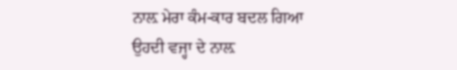ਨਾਲ਼ ਮੇਰਾ ਕੰਮ-ਕਾਰ ਬਦਲ ਗਿਆ
ਉਹਦੀ ਵਜ੍ਹਾ ਦੇ ਨਾਲ਼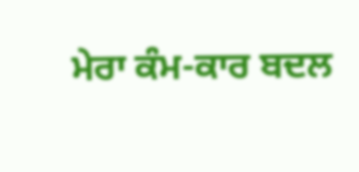ਮੇਰਾ ਕੰਮ-ਕਾਰ ਬਦਲ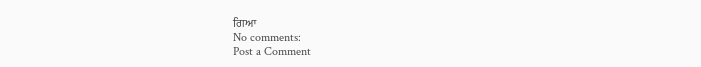ਗਿਆ
No comments:
Post a Comment